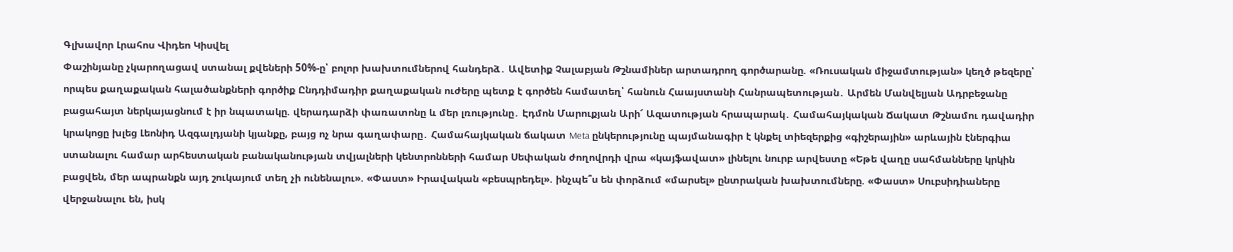Գլխավոր Լրահոս Վիդեո Կիսվել
Փաշինյանը չկարողացավ ստանալ քվեների 50%-ը՝ բոլոր խախտումներով հանդերձ․ Ավետիք Չալաբյան Թշնամիներ արտադրող գործարանը. «Ռուսական միջամտության» կեղծ թեզերը՝ որպես քաղաքական հալածանքների գործիք Ընդդիմադիր քաղաքական ուժերը պետք է գործեն համատեղ՝ հանուն Հաայստանի Հանրապետության․ Արմեն Մանվելյան Ադրբեջանը բացահայտ ներկայացնում է իր նպատակը. վերադարձի փառատոնը և մեր լռությունը․ Էդմոն Մարուքյան Արի՜ Ազատության հրապարակ․ Համահայկական Ճակատ Թշնամու դավադիր կրակոցը խլեց Լեոնիդ Ազգալդյանի կյանքը, բայց ոչ նրա գաղափարը․ Համահայկական ճակատ Meta ընկերությունը պայմանագիր է կնքել տիեզերքից «գիշերային» արևային էներգիա ստանալու համար արհեստական բանականության տվյալների կենտրոնների համար Սեփական ժողովրդի վրա «կայֆավատ» լինելու նուրբ արվեստը «Եթե վաղը սահմանները կրկին բացվեն, մեր ապրանքն այդ շուկայում տեղ չի ունենալու». «Փաստ» Իրավական «բեսպրեդել». ինչպե՞ս են փորձում «մարսել» ընտրական խախտումները. «Փաստ» Սուբսիդիաները վերջանալու են, իսկ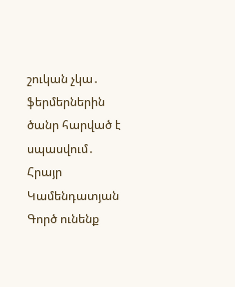շուկան չկա․ ֆերմերներին ծանր հարված է սպասվում․ Հրայր Կամենդատյան Գործ ունենք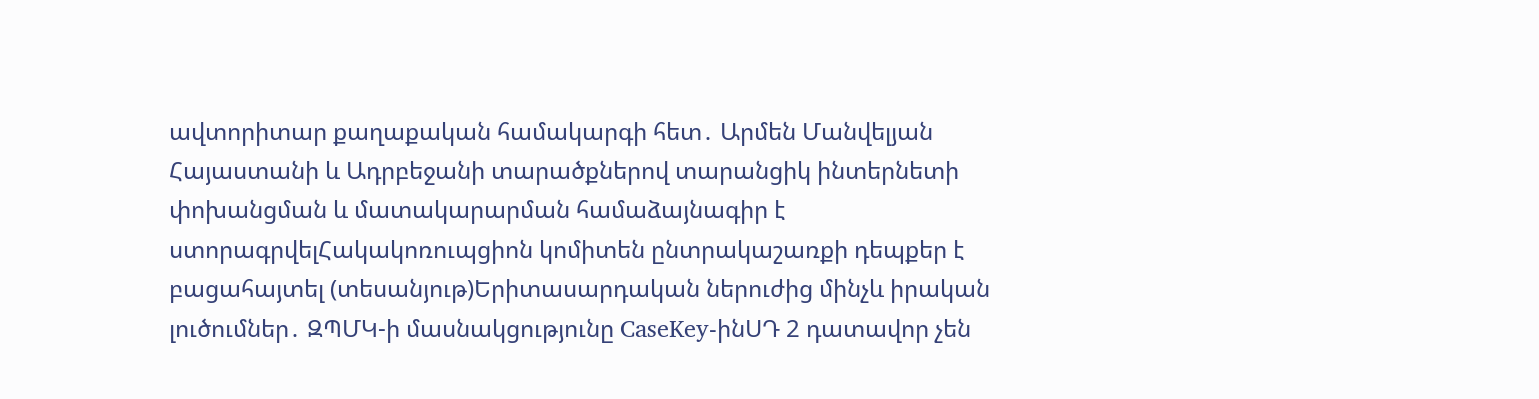ավտորիտար քաղաքական համակարգի հետ․ Արմեն Մանվելյան
Հայաստանի և Ադրբեջանի տարածքներով տարանցիկ ինտերնետի փոխանցման և մատակարարման համաձայնագիր է ստորագրվելՀակակոռուպցիոն կոմիտեն ընտրակաշառքի դեպքեր է բացահայտել (տեսանյութ)Երիտասարդական ներուժից մինչև իրական լուծումներ․ ԶՊՄԿ-ի մասնակցությունը CaseKey-ինՍԴ 2 դատավոր չեն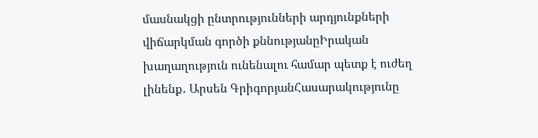մասնակցի ընտրությունների արդյունքների վիճարկման գործի քննությանըԻրական խաղաղություն ունենալու համար պետք է ուժեղ լինենք․ Արսեն ԳրիգորյանՀասարակությունը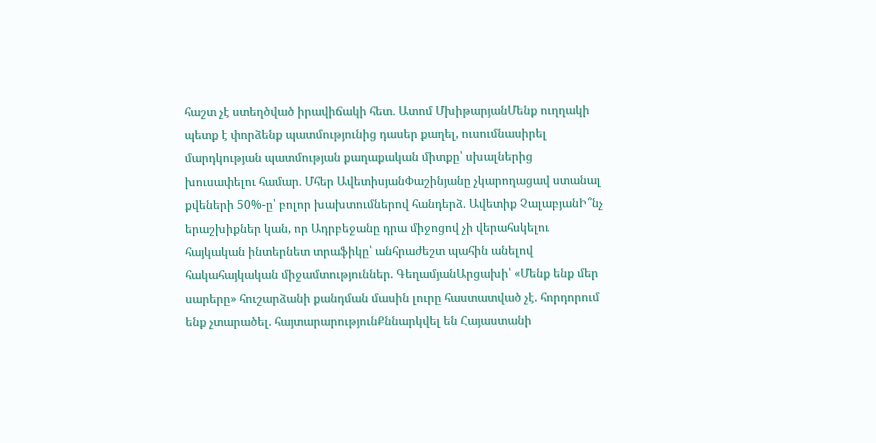հաշտ չէ ստեղծված իրավիճակի հետ․ Ատոմ ՄխիթարյանՄենք ուղղակի պետք է փորձենք պատմությունից դասեր քաղել, ուսումնասիրել մարդկության պատմության քաղաքական միտքը՝ սխալներից խուսափելու համար․ Մհեր ԱվետիսյանՓաշինյանը չկարողացավ ստանալ քվեների 50%-ը՝ բոլոր խախտումներով հանդերձ․ Ավետիք ՉալաբյանԻ՞նչ երաշխիքներ կան, որ Ադրբեջանը դրա միջոցով չի վերահսկելու հայկական ինտերնետ տրաֆիկը՝ անհրաժեշտ պահին անելով հակահայկական միջամտություններ. ԳեղամյանԱրցախի՝ «Մենք ենք մեր սարերը» հուշարձանի քանդման մասին լուրը հաստատված չէ. հորդորում ենք չտարածել. հայտարարությունՔննարկվել են Հայաստանի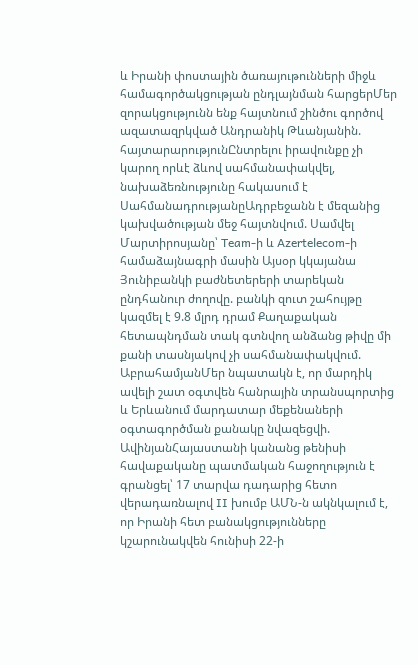և Իրանի փոստային ծառայութունների միջև համագործակցության ընդլայնման հարցերՄեր զորակցությունն ենք հայտնում շինծու գործով ազատազրկված Անդրանիկ Թևանյանին. հայտարարությունԸնտրելու իրավունքը չի կարող որևէ ձևով սահմանափակվել, նախաձեռնությունը հակասում է ՍահմանադրությանըԱդրբեջանն է մեզանից կախվածության մեջ հայտնվում. Սամվել Մարտիրոսյանը՝ Team-ի և Azertelecom-ի համաձայնագրի մասին Այսօր կկայանա Յունիբանկի բաժնետերերի տարեկան ընդհանուր ժողովը. բանկի զուտ շահույթը կազմել է 9.8 մլրդ դրամ Քաղաքական հետապնդման տակ գտնվող անձանց թիվը մի քանի տասնյակով չի սահմանափակվում. ԱբրահամյանՄեր նպատակն է, որ մարդիկ ավելի շատ օգտվեն հանրային տրանսպորտից և Երևանում մարդատար մեքենաների օգտագործման քանակը նվազեցվի. ԱվինյանՀայաստանի կանանց թենիսի հավաքականը պատմական հաջողություն է գրանցել՝ 17 տարվա դադարից հետո վերադառնալով II խումբ ԱՄՆ-ն ակնկալում է, որ Իրանի հետ բանակցությունները կշարունակվեն հունիսի 22-ի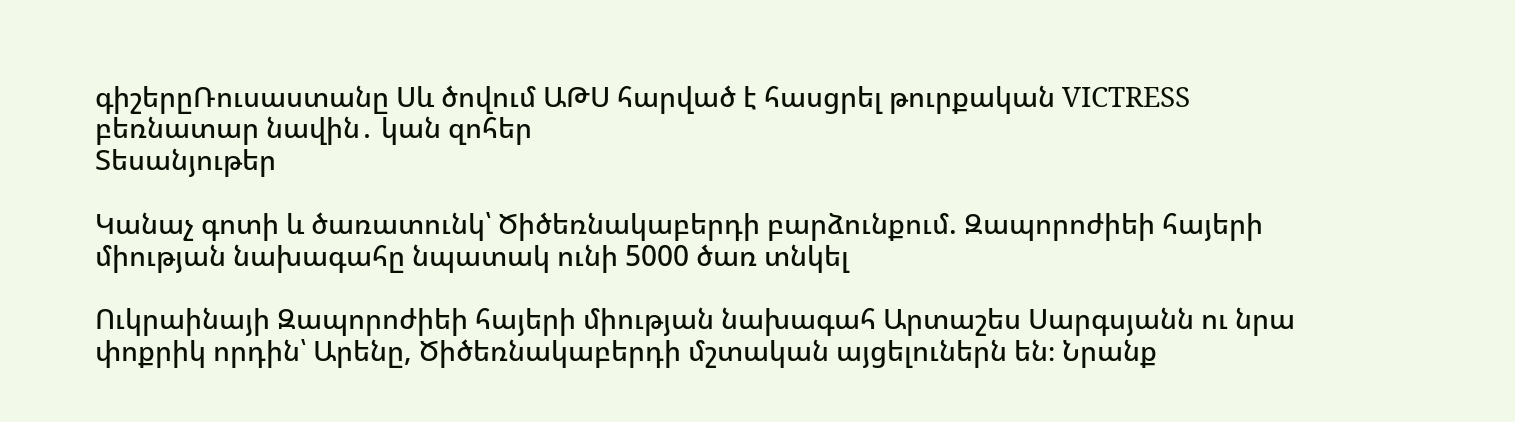գիշերըՌուսաստանը Սև ծովում ԱԹՍ հարված է հասցրել թուրքական VICTRESS բեռնատար նավին․ կան զոհեր
Տեսանյութեր

Կանաչ գոտի և ծառատունկ՝ Ծիծեռնակաբերդի բարձունքում. Զապորոժիեի հայերի միության նախագահը նպատակ ունի 5000 ծառ տնկել

Ուկրաինայի Զապորոժիեի հայերի միության նախագահ Արտաշես Սարգսյանն ու նրա փոքրիկ որդին՝ Արենը, Ծիծեռնակաբերդի մշտական այցելուներն են։ Նրանք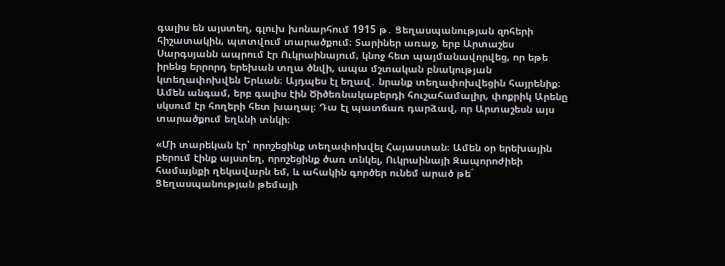գալիս են այստեղ, գլուխ խոնարհում 1915 թ․ Ցեղասպանության զոհերի հիշատակին, պտտվում տարածքում։ Տարիներ առաջ, երբ Արտաշես Սարգսյանն ապրում էր Ուկրաինայում, կնոջ հետ պայմանավորվեց, որ եթե իրենց երրորդ երեխան տղա ծնվի, ապա մշտական բնակության կտեղափոխվեն Երևան։ Այդպես էլ եղավ․ նրանք տեղափոխվեցին հայրենիք։ Ամեն անգամ, երբ գալիս էին Ծիծեռնակաբերդի հուշահամալիր, փոքրիկ Արենը սկսում էր հողերի հետ խաղալ։ Դա էլ պատճառ դարձավ, որ Արտաշեսն այս տարածքում եղևնի տնկի։

«Մի տարեկան էր՝ որոշեցինք տեղափոխվել Հայաստան։ Ամեն օր երեխային բերում էինք այստեղ, որոշեցինք ծառ տնկել, Ուկրաինայի Զապորոժիեի համայնքի ղեկավարն եմ, և ահակին գործեր ունեմ արած թե´ Ցեղասպանության թեմայի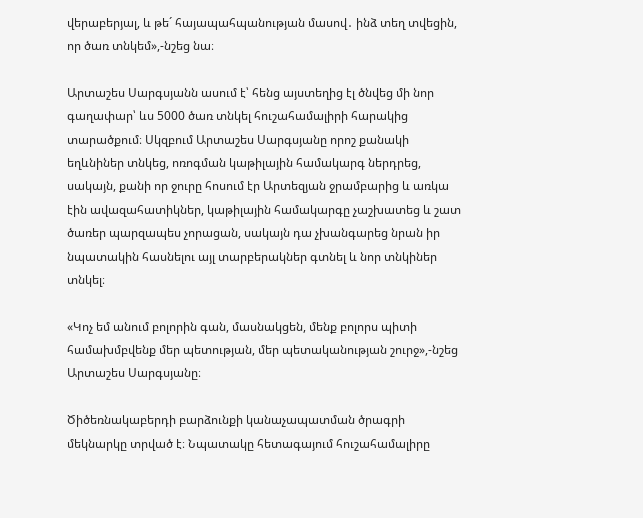վերաբերյալ, և թե´ հայապահպանության մասով․ ինձ տեղ տվեցին, որ ծառ տնկեմ»,-նշեց նա։

Արտաշես Սարգսյանն ասում է՝ հենց այստեղից էլ ծնվեց մի նոր գաղափար՝ ևս 5000 ծառ տնկել հուշահամալիրի հարակից տարածքում։ Սկզբում Արտաշես Սարգսյանը որոշ քանակի եղևնիներ տնկեց, ոռոգման կաթիլային համակարգ ներդրեց, սակայն, քանի որ ջուրը հոսում էր Արտեզյան ջրամբարից և առկա էին ավազահատիկներ, կաթիլային համակարգը չաշխատեց և շատ ծառեր պարզապես չորացան, սակայն դա չխանգարեց նրան իր նպատակին հասնելու այլ տարբերակներ գտնել և նոր տնկիներ տնկել։

«Կոչ եմ անում բոլորին գան, մասնակցեն, մենք բոլորս պիտի համախմբվենք մեր պետության, մեր պետականության շուրջ»,-նշեց Արտաշես Սարգսյանը։

Ծիծեռնակաբերդի բարձունքի կանաչապատման ծրագրի մեկնարկը տրված է։ Նպատակը հետագայում հուշահամալիրը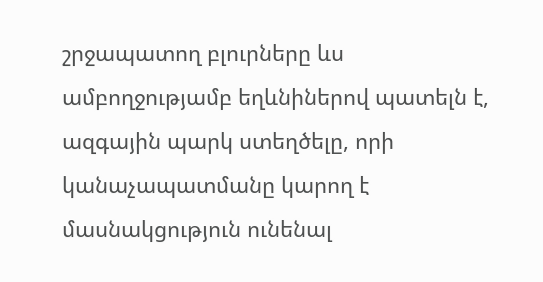շրջապատող բլուրները ևս ամբողջությամբ եղևնիներով պատելն է, ազգային պարկ ստեղծելը, որի կանաչապատմանը կարող է մասնակցություն ունենալ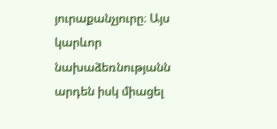յուրաքանչյուրը։ Այս կարևոր նախաձեռնությանն արդեն իսկ միացել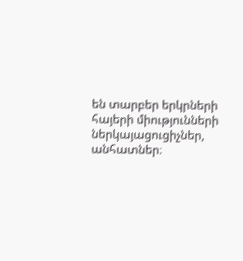են տարբեր երկրների հայերի միությունների ներկայացուցիչներ, անհատներ։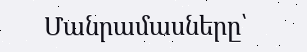Մանրամասները՝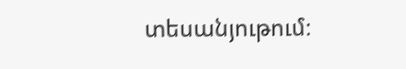տեսանյութում։